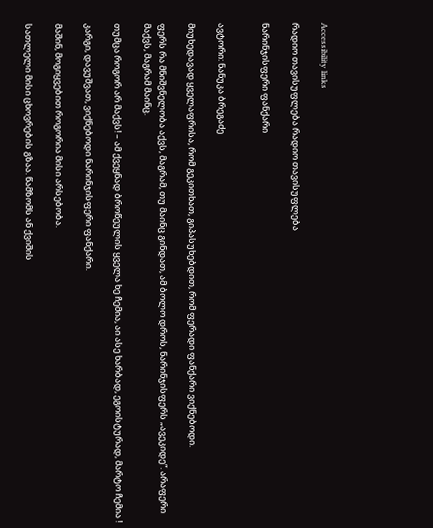Accessibility links

რადიო თავისუფლება რადიო თავისუფლება

ნარინჯისფერი ფანქარი


ავტორი: ნანუკა ბრეგაძე

მიუხედავად ყველაფრისა, რომ გეკითხათ, გიპასუხებდით, რომ ფერადი ფანქარი ვიქნებოდი.

ფერს რა მნიშვნელობა აქვს, მაგრამ, თუ მაინც გინდათ, ამ ბოლო დროს, ნარინჯისფერს „ავეკიდე“. არაფერი მაქვს, მაგრამ მაინც.

თუმცა როგორ არ მაქვს! – ამ ქვეყნად ბროწეულის ყველა ხე ჩემია, აი ასე ხარბად, ეგოისტურად, მარტო ჩემია !

კარგი, დავუშვათ, ვიქნებოდი ნარინჯისფერი ფანქარი.

მაშინ, მოგიყვებით როგორია მისი არსებობა.

სათლელი მისი ცხოვრების გზაა. წამზომს ან ქვიშის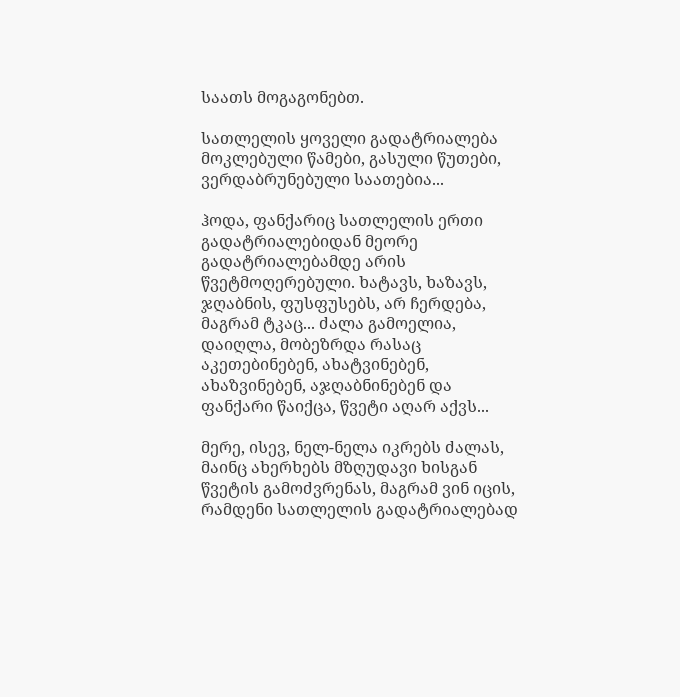საათს მოგაგონებთ.

სათლელის ყოველი გადატრიალება მოკლებული წამები, გასული წუთები, ვერდაბრუნებული საათებია...

ჰოდა, ფანქარიც სათლელის ერთი გადატრიალებიდან მეორე გადატრიალებამდე არის წვეტმოღერებული. ხატავს, ხაზავს, ჯღაბნის, ფუსფუსებს, არ ჩერდება, მაგრამ ტკაც... ძალა გამოელია, დაიღლა, მობეზრდა რასაც აკეთებინებენ, ახატვინებენ, ახაზვინებენ, აჯღაბნინებენ და ფანქარი წაიქცა, წვეტი აღარ აქვს...

მერე, ისევ, ნელ-ნელა იკრებს ძალას, მაინც ახერხებს მზღუდავი ხისგან წვეტის გამოძვრენას, მაგრამ ვინ იცის, რამდენი სათლელის გადატრიალებად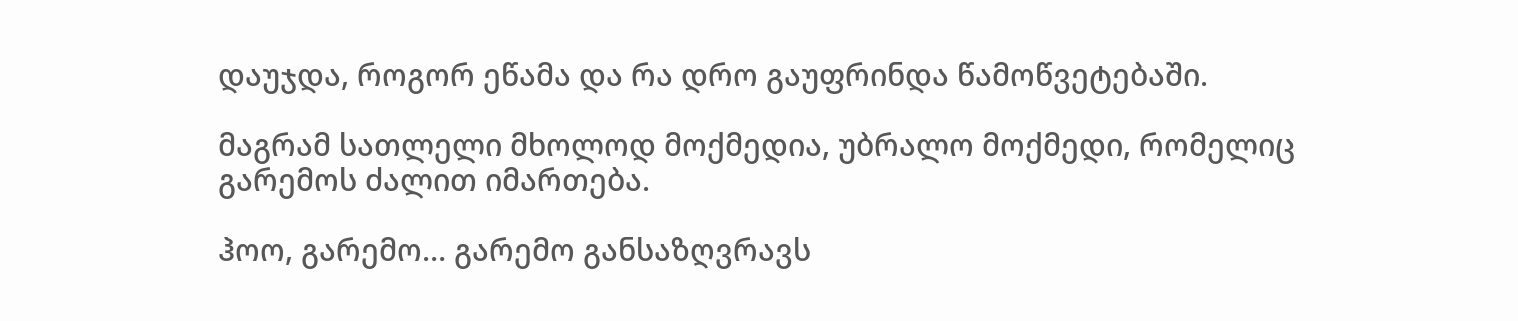დაუჯდა, როგორ ეწამა და რა დრო გაუფრინდა წამოწვეტებაში.

მაგრამ სათლელი მხოლოდ მოქმედია, უბრალო მოქმედი, რომელიც გარემოს ძალით იმართება.

ჰოო, გარემო… გარემო განსაზღვრავს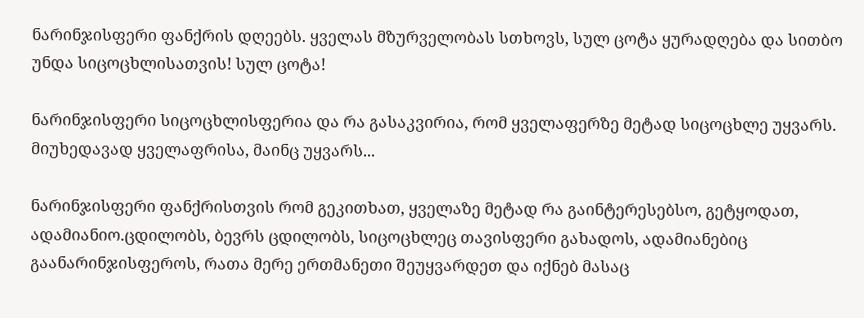ნარინჯისფერი ფანქრის დღეებს. ყველას მზურველობას სთხოვს, სულ ცოტა ყურადღება და სითბო უნდა სიცოცხლისათვის! სულ ცოტა!

ნარინჯისფერი სიცოცხლისფერია და რა გასაკვირია, რომ ყველაფერზე მეტად სიცოცხლე უყვარს. მიუხედავად ყველაფრისა, მაინც უყვარს...

ნარინჯისფერი ფანქრისთვის რომ გეკითხათ, ყველაზე მეტად რა გაინტერესებსო, გეტყოდათ, ადამიანიო.ცდილობს, ბევრს ცდილობს, სიცოცხლეც თავისფერი გახადოს, ადამიანებიც გაანარინჯისფეროს, რათა მერე ერთმანეთი შეუყვარდეთ და იქნებ მასაც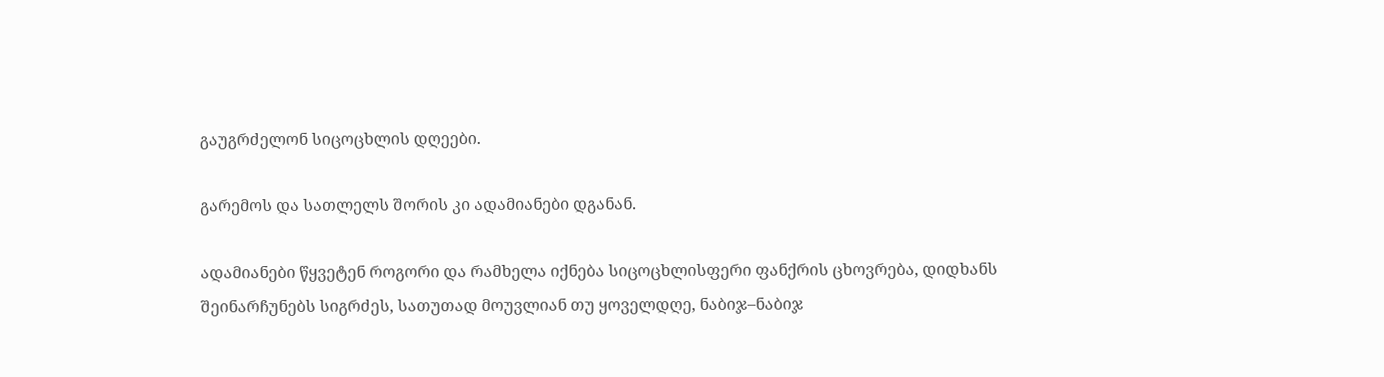გაუგრძელონ სიცოცხლის დღეები.

გარემოს და სათლელს შორის კი ადამიანები დგანან.

ადამიანები წყვეტენ როგორი და რამხელა იქნება სიცოცხლისფერი ფანქრის ცხოვრება, დიდხანს შეინარჩუნებს სიგრძეს, სათუთად მოუვლიან თუ ყოველდღე, ნაბიჯ–ნაბიჯ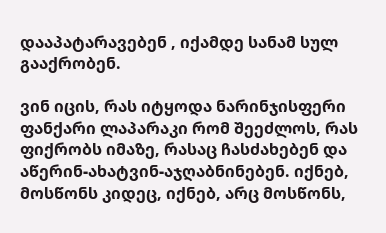დააპატარავებენ , იქამდე სანამ სულ გააქრობენ.

ვინ იცის, რას იტყოდა ნარინჯისფერი ფანქარი ლაპარაკი რომ შეეძლოს, რას ფიქრობს იმაზე, რასაც ჩასძახებენ და აწერინ-ახატვინ-აჯღაბნინებენ. იქნებ, მოსწონს კიდეც, იქნებ, არც მოსწონს,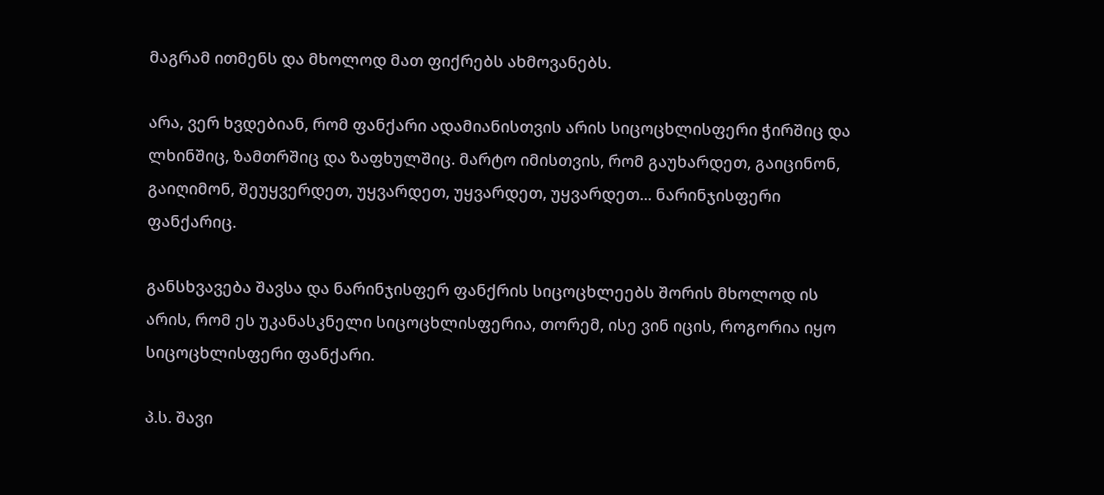მაგრამ ითმენს და მხოლოდ მათ ფიქრებს ახმოვანებს.

არა, ვერ ხვდებიან, რომ ფანქარი ადამიანისთვის არის სიცოცხლისფერი ჭირშიც და ლხინშიც, ზამთრშიც და ზაფხულშიც. მარტო იმისთვის, რომ გაუხარდეთ, გაიცინონ, გაიღიმონ, შეუყვერდეთ, უყვარდეთ, უყვარდეთ, უყვარდეთ... ნარინჯისფერი ფანქარიც.

განსხვავება შავსა და ნარინჯისფერ ფანქრის სიცოცხლეებს შორის მხოლოდ ის არის, რომ ეს უკანასკნელი სიცოცხლისფერია, თორემ, ისე ვინ იცის, როგორია იყო სიცოცხლისფერი ფანქარი.

პ.ს. შავი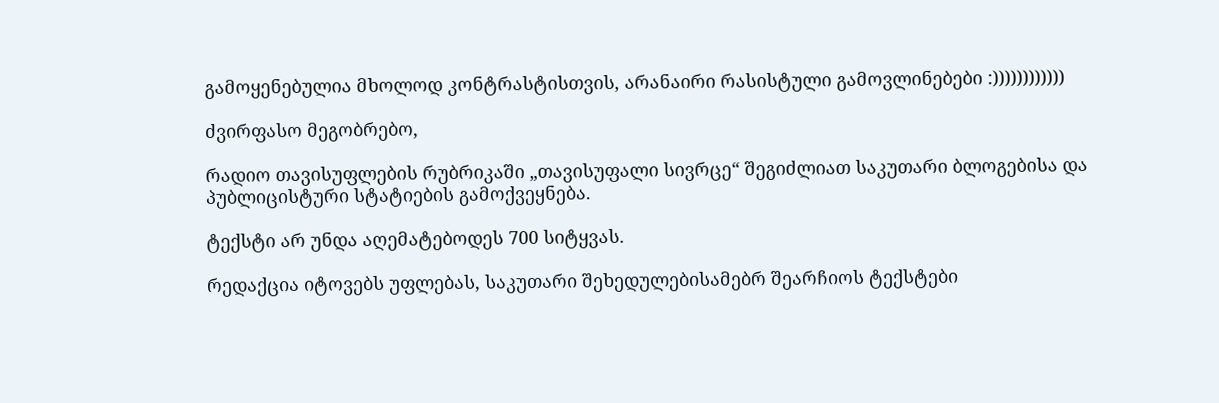გამოყენებულია მხოლოდ კონტრასტისთვის, არანაირი რასისტული გამოვლინებები :))))))))))))

ძვირფასო მეგობრებო,

რადიო თავისუფლების რუბრიკაში „თავისუფალი სივრცე“ შეგიძლიათ საკუთარი ბლოგებისა და პუბლიცისტური სტატიების გამოქვეყნება.

ტექსტი არ უნდა აღემატებოდეს 700 სიტყვას.

რედაქცია იტოვებს უფლებას, საკუთარი შეხედულებისამებრ შეარჩიოს ტექსტები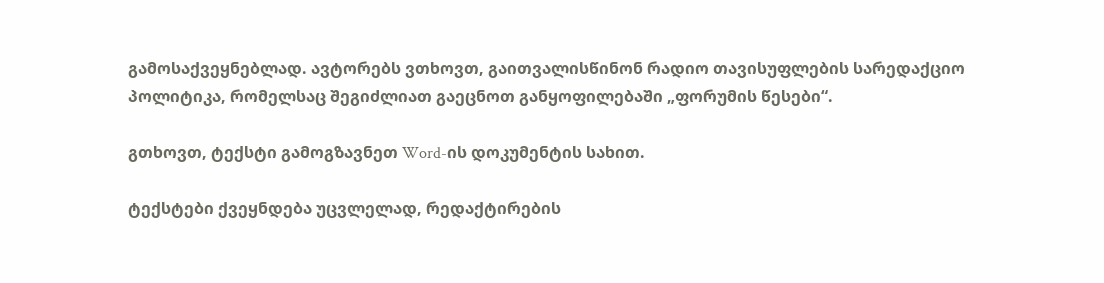გამოსაქვეყნებლად. ავტორებს ვთხოვთ, გაითვალისწინონ რადიო თავისუფლების სარედაქციო პოლიტიკა, რომელსაც შეგიძლიათ გაეცნოთ განყოფილებაში „ფორუმის წესები“.

გთხოვთ, ტექსტი გამოგზავნეთ Word-ის დოკუმენტის სახით.

ტექსტები ქვეყნდება უცვლელად, რედაქტირების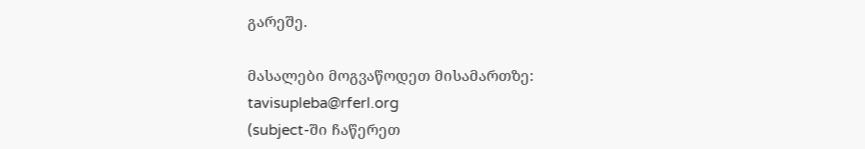გარეშე.

მასალები მოგვაწოდეთ მისამართზე: tavisupleba@rferl.org
(subject-ში ჩაწერეთ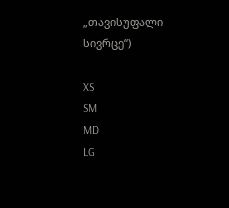„თავისუფალი სივრცე“)

XS
SM
MD
LG